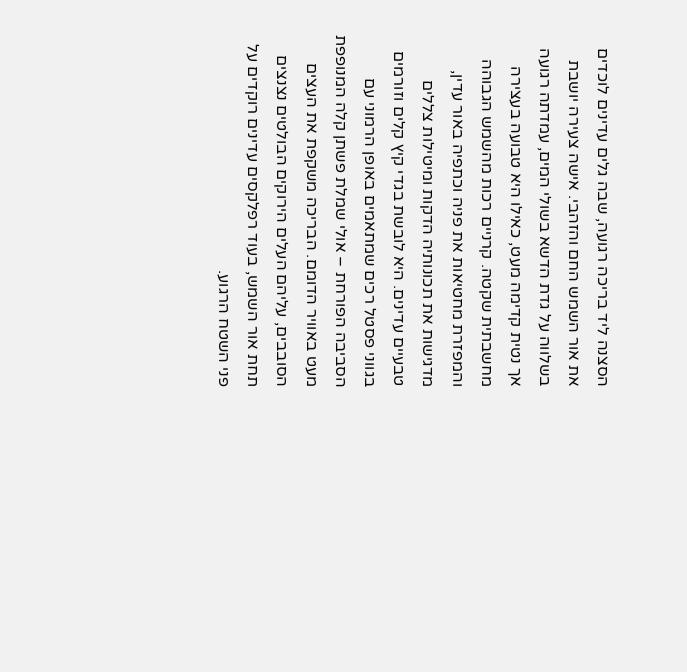הסצנה ליד בריכה רגועה, שבה גלים עדינים לוכדים את אור השמש החם והזהבי. אישה צעירה יושבת בשלווה על גדת הדשא בשולי המים, עמדתה רגועה אך נטית קדימה מעט, כאילו היא טבועה בעצירה מחשבתית שקטה. קרניים רכות מהשמש הגבוהה והמפזרת מחטיאות את פניה וכתפיה באור עדין, מדגישות את תכונותיה הדקות ומיטילות צללים טבעיים עדינים. היא לובשת בגדי קיץ קלים וזורמים בגווני פסטל רכים שמתאמים באופן הרמוני עם הסביבה הפורחת – אולי שמלת פשתן קלה המנופפת מעט באוויר הדומם. הבריכה משקפת את העצים הסובבים, עליהם העלים הירוקים הבולטים נצנצים תחת אור השמש, בעוד רפלקסים עדינים רוקדים על פני השטח הרגוע.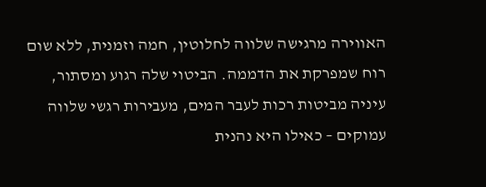האווירה מרגישה שלווה לחלוטין, חמה וזמנית, ללא שום רוח שמפרקת את הדממה. הביטוי שלה רגוע ומסתור, עיניה מביטות רכות לעבר המים, מעבירות רגשי שלווה עמוקים – כאילו היא נהנית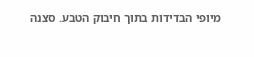מיופי הבדידות בתוך חיבוק הטבע. סצנה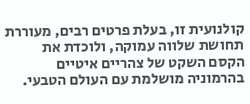קולנועית זו, בעלת פרטים רבים, מעוררת תחושת שלווה עמוקה, ולוכדת את הקסם השקט של צהריים איטיים בהרמוניה מושלמת עם העולם הטבעי.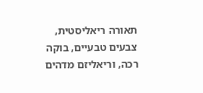תאורה ריאליסטית, צבעים טבעיים, בוקה רכה, וריאליזם מדהים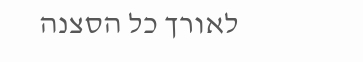לאורך כל הסצנה